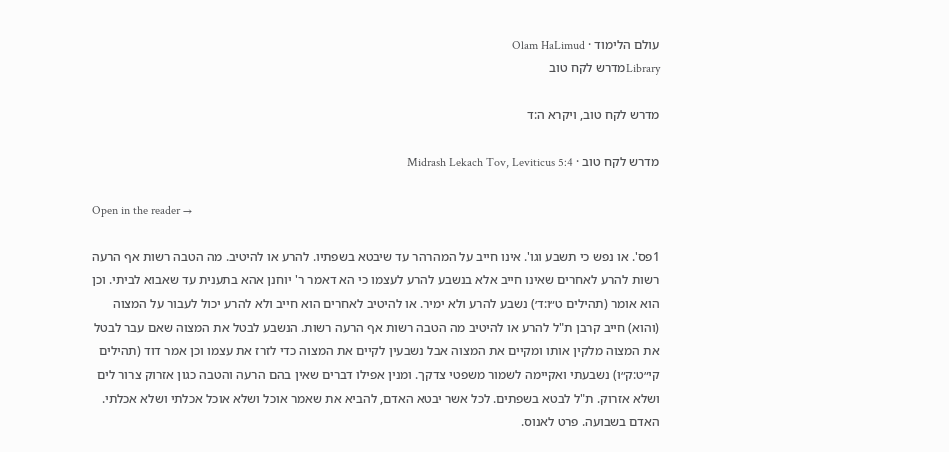עולם הלימוד · Olam HaLimud
Libraryמדרש לקח טוב

מדרש לקח טוב, ויקרא ה:ד

מדרש לקח טוב · Midrash Lekach Tov, Leviticus 5:4

Open in the reader →

1פס'. או נפש כי תשבע וגו'. אינו חייב על המהרהר עד שיבטא בשפתיו. להרע או להיטיב. מה הטבה רשות אף הרעה רשות להרע לאחרים שאינו חייב אלא בנשבע להרע לעצמו כי הא דאמר ר' יוחנן אהא בתענית עד שאבוא לביתי. וכן הוא אומר (תהילים ט״ו:ד׳) נשבע להרע ולא ימיר. או להיטיב לאחרים הוא חייב ולא להרע יכול לעבור על המצוה (והוא) חייב קרבן ת"ל להרע או להיטיב מה הטבה רשות אף הרעה רשות. הנשבע לבטל את המצוה שאם עבר לבטל את המצוה מלקין אותו ומקיים את המצוה אבל נשבעין לקיים את המצוה כדי לזרז את עצמו וכן אמר דוד (תהילים קי״ט:ק״ו) נשבעתי ואקיימה לשמור משפטי צדקך. ומנין אפילו דברים שאין בהם הרעה והטבה כגון אזרוק צרור לים ושלא אזרוק. ת"ל לבטא בשפתים. לכל אשר יבטא האדם, להביא את שאמר אוכל ושלא אוכל אכלתי ושלא אכלתי. האדם בשבועה. פרט לאנוס.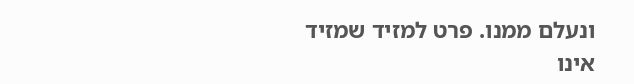ונעלם ממנו. פרט למזיד שמזיד אינו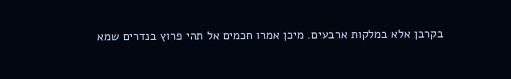בקרבן אלא במלקות ארבעים. מיכן אמרו חכמים אל תהי פרוץ בנדרים שמא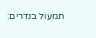תמעול בנדרים: